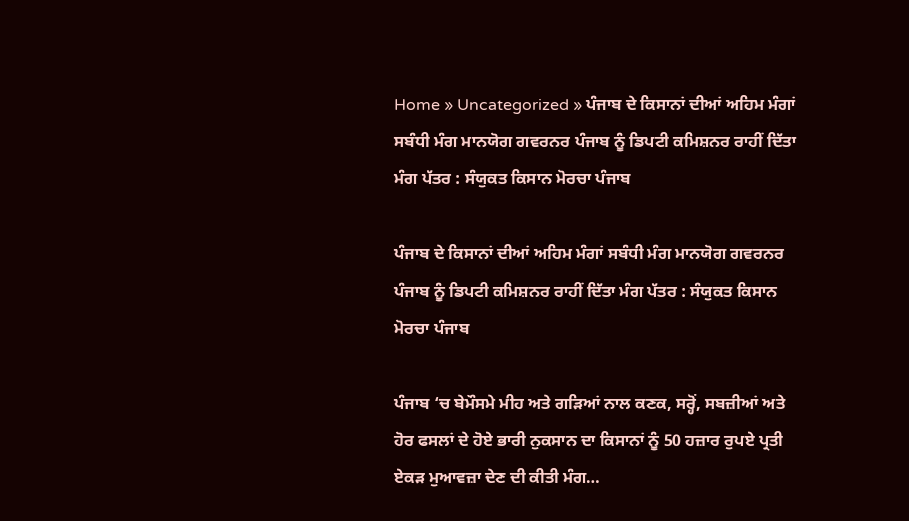Home » Uncategorized » ਪੰਜਾਬ ਦੇ ਕਿਸਾਨਾਂ ਦੀਆਂ ਅਹਿਮ ਮੰਗਾਂ ਸਬੰਧੀ ਮੰਗ ਮਾਨਯੋਗ ਗਵਰਨਰ ਪੰਜਾਬ ਨੂੰ ਡਿਪਟੀ ਕਮਿਸ਼ਨਰ ਰਾਹੀਂ ਦਿੱਤਾ ਮੰਗ ਪੱਤਰ : ਸੰਯੁਕਤ ਕਿਸਾਨ ਮੋਰਚਾ ਪੰਜਾਬ

ਪੰਜਾਬ ਦੇ ਕਿਸਾਨਾਂ ਦੀਆਂ ਅਹਿਮ ਮੰਗਾਂ ਸਬੰਧੀ ਮੰਗ ਮਾਨਯੋਗ ਗਵਰਨਰ ਪੰਜਾਬ ਨੂੰ ਡਿਪਟੀ ਕਮਿਸ਼ਨਰ ਰਾਹੀਂ ਦਿੱਤਾ ਮੰਗ ਪੱਤਰ : ਸੰਯੁਕਤ ਕਿਸਾਨ ਮੋਰਚਾ ਪੰਜਾਬ

ਪੰਜਾਬ ‘ਚ ਬੇਮੌਸਮੇ ਮੀਹ ਅਤੇ ਗੜਿਆਂ ਨਾਲ ਕਣਕ, ਸਰ੍ਹੋਂ, ਸਬਜ਼ੀਆਂ ਅਤੇ ਹੋਰ ਫਸਲਾਂ ਦੇ ਹੋਏ ਭਾਰੀ ਨੁਕਸਾਨ ਦਾ ਕਿਸਾਨਾਂ ਨੂੰ 50 ਹਜ਼ਾਰ ਰੁਪਏ ਪ੍ਰਤੀ ਏਕੜ ਮੁਆਵਜ਼ਾ ਦੇਣ ਦੀ ਕੀਤੀ ਮੰਗ…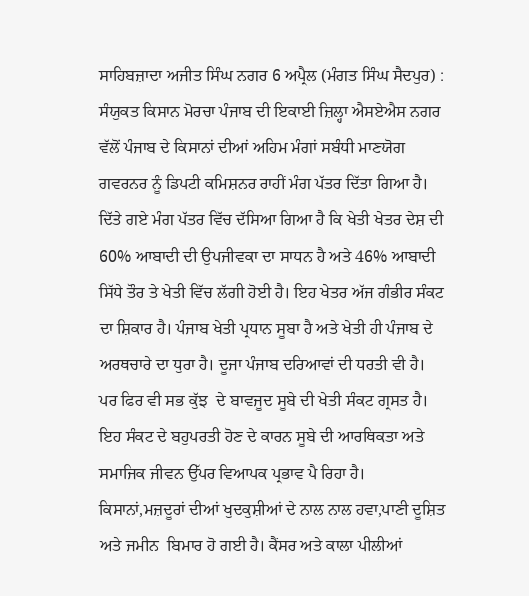ਸਾਹਿਬਜ਼ਾਦਾ ਅਜੀਤ ਸਿੰਘ ਨਗਰ 6 ਅਪ੍ਰੈਲ (ਮੰਗਤ ਸਿੰਘ ਸੈਦਪੁਰ) : ਸੰਯੁਕਤ ਕਿਸਾਨ ਮੋਰਚਾ ਪੰਜਾਬ ਦੀ ਇਕਾਈ ਜ਼ਿਲ੍ਹਾ ਐਸਏਐਸ ਨਗਰ ਵੱਲੋਂ ਪੰਜਾਬ ਦੇ ਕਿਸਾਨਾਂ ਦੀਆਂ ਅਹਿਮ ਮੰਗਾਂ ਸਬੰਧੀ ਮਾਣਯੋਗ ਗਵਰਨਰ ਨੂੰ ਡਿਪਟੀ ਕਮਿਸ਼ਨਰ ਰਾਹੀਂ ਮੰਗ ਪੱਤਰ ਦਿੱਤਾ ਗਿਆ ਹੈ। ਦਿੱਤੇ ਗਏ ਮੰਗ ਪੱਤਰ ਵਿੱਚ ਦੱਸਿਆ ਗਿਆ ਹੈ ਕਿ ਖੇਤੀ ਖੇਤਰ ਦੇਸ਼ ਦੀ 60% ਆਬਾਦੀ ਦੀ ਉਪਜੀਵਕਾ ਦਾ ਸਾਧਨ ਹੈ ਅਤੇ 46% ਆਬਾਦੀ ਸਿੱਧੇ ਤੌਰ ਤੇ ਖੇਤੀ ਵਿੱਚ ਲੱਗੀ ਹੋਈ ਹੈ। ਇਹ ਖੇਤਰ ਅੱਜ ਗੰਭੀਰ ਸੰਕਟ ਦਾ ਸ਼ਿਕਾਰ ਹੈ। ਪੰਜਾਬ ਖੇਤੀ ਪ੍ਰਧਾਨ ਸੂਬਾ ਹੈ ਅਤੇ ਖੇਤੀ ਹੀ ਪੰਜਾਬ ਦੇ ਅਰਥਚਾਰੇ ਦਾ ਧੁਰਾ ਹੈ। ਦੂਜਾ ਪੰਜਾਬ ਦਰਿਆਵਾਂ ਦੀ ਧਰਤੀ ਵੀ ਹੈ। ਪਰ ਫਿਰ ਵੀ ਸਭ ਕੁੱਝ  ਦੇ ਬਾਵਜੂਦ ਸੂਬੇ ਦੀ ਖੇਤੀ ਸੰਕਟ ਗ੍ਰਸਤ ਹੈ। ਇਹ ਸੰਕਟ ਦੇ ਬਹੁਪਰਤੀ ਹੋਣ ਦੇ ਕਾਰਨ ਸੂਬੇ ਦੀ ਆਰਥਿਕਤਾ ਅਤੇ ਸਮਾਜਿਕ ਜੀਵਨ ਉੱਪਰ ਵਿਆਪਕ ਪ੍ਰਭਾਵ ਪੈ ਰਿਹਾ ਹੈ। ਕਿਸਾਨਾਂ,ਮਜ਼ਦੂਰਾਂ ਦੀਆਂ ਖੁਦਕੁਸ਼ੀਆਂ ਦੇ ਨਾਲ ਨਾਲ ਹਵਾ,ਪਾਣੀ ਦੂਸ਼ਿਤ ਅਤੇ ਜਮੀਨ  ਬਿਮਾਰ ਹੋ ਗਈ ਹੈ। ਕੈਂਸਰ ਅਤੇ ਕਾਲਾ ਪੀਲੀਆਂ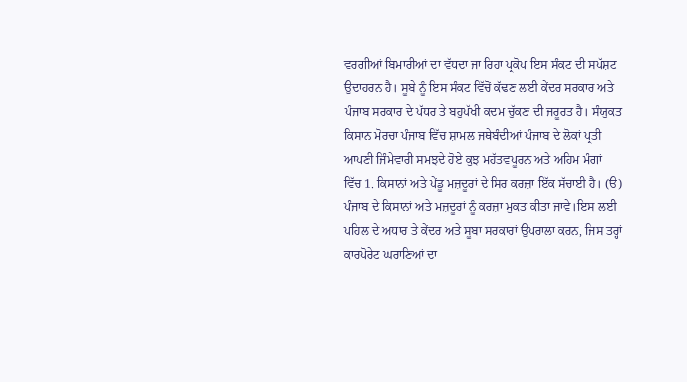ਵਰਗੀਆਂ ਬਿਮਾਰੀਆਂ ਦਾ ਵੱਧਦਾ ਜਾ ਰਿਹਾ ਪ੍ਰਕੋਪ ਇਸ ਸੰਕਟ ਦੀ ਸਪੱਸ਼ਟ ਉਦਾਹਰਨ ਹੈ। ਸੂਬੇ ਨੂੰ ਇਸ ਸੰਕਟ ਵਿੱਚੋਂ ਕੱਢਣ ਲਈ ਕੇਂਦਰ ਸਰਕਾਰ ਅਤੇ ਪੰਜਾਬ ਸਰਕਾਰ ਦੇ ਪੱਧਰ ਤੇ ਬਹੁਪੱਖੀ ਕਦਮ ਚੁੱਕਣ ਦੀ ਜਰੂਰਤ ਹੈ। ਸੰਯੁਕਤ ਕਿਸਾਨ ਮੋਰਚਾ ਪੰਜਾਬ ਵਿੱਚ ਸ਼ਾਮਲ ਜਥੇਬੰਦੀਆਂ ਪੰਜਾਬ ਦੇ ਲੋਕਾਂ ਪ੍ਰਤੀ ਆਪਣੀ ਜਿੰਮੇਵਾਰੀ ਸਮਝਦੇ ਹੋਏ ਕੁਝ ਮਹੱਤਵਪੂਰਨ ਅਤੇ ਅਹਿਮ ਮੰਗਾਂ  ਵਿੱਚ 1. ਕਿਸਾਨਾਂ ਅਤੇ ਪੇਂਡੂ ਮਜ਼ਦੂਰਾਂ ਦੇ ਸਿਰ ਕਰਜ਼ਾ ਇੱਕ ਸੱਚਾਈ ਹੈ। (ੳ) ਪੰਜਾਬ ਦੇ ਕਿਸਾਨਾਂ ਅਤੇ ਮਜ਼ਦੂਰਾਂ ਨੂੰ ਕਰਜ਼ਾ ਮੁਕਤ ਕੀਤਾ ਜਾਵੇ।ਇਸ ਲਈ ਪਹਿਲ ਦੇ ਅਧਾਰ ਤੇ ਕੇਂਦਰ ਅਤੇ ਸੂਬਾ ਸਰਕਾਰਾਂ ਉਪਰਾਲਾ ਕਰਨ, ਜਿਸ ਤਰ੍ਹਾਂ ਕਾਰਪੋਰੇਟ ਘਰਾਣਿਆਂ ਦਾ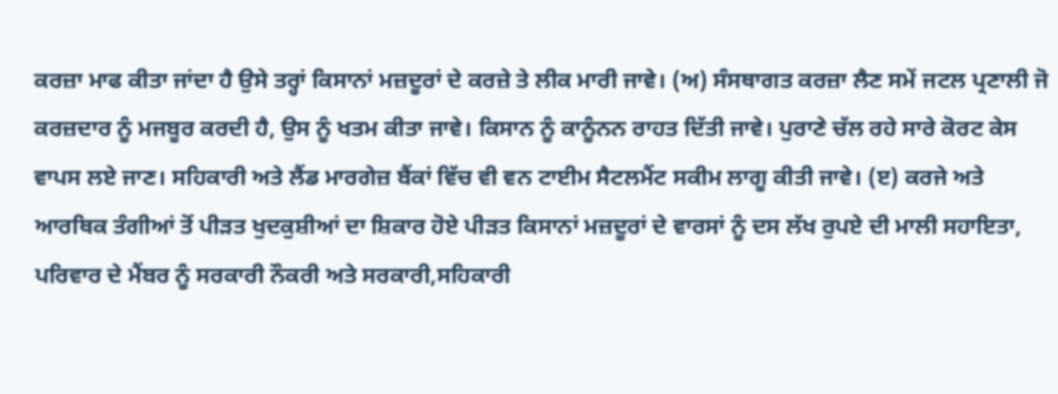ਕਰਜ਼ਾ ਮਾਫ ਕੀਤਾ ਜਾਂਦਾ ਹੈ ਉਸੇ ਤਰ੍ਹਾਂ ਕਿਸਾਨਾਂ ਮਜ਼ਦੂਰਾਂ ਦੇ ਕਰਜ਼ੇ ਤੇ ਲੀਕ ਮਾਰੀ ਜਾਵੇ। (ਅ) ਸੰਸਥਾਗਤ ਕਰਜ਼ਾ ਲੈਣ ਸਮੇਂ ਜਟਲ ਪ੍ਰਣਾਲੀ ਜੋ ਕਰਜ਼ਦਾਰ ਨੂੰ ਮਜਬੂਰ ਕਰਦੀ ਹੈ, ਉਸ ਨੂੰ ਖਤਮ ਕੀਤਾ ਜਾਵੇ। ਕਿਸਾਨ ਨੂੰ ਕਾਨੂੰਨਨ ਰਾਹਤ ਦਿੱਤੀ ਜਾਵੇ। ਪੁਰਾਣੇ ਚੱਲ ਰਹੇ ਸਾਰੇ ਕੋਰਟ ਕੇਸ ਵਾਪਸ ਲਏ ਜਾਣ। ਸਹਿਕਾਰੀ ਅਤੇ ਲੈਂਡ ਮਾਰਗੇਜ਼ ਬੈਂਕਾਂ ਵਿੱਚ ਵੀ ਵਨ ਟਾਈਮ ਸੈਟਲਮੈਂਟ ਸਕੀਮ ਲਾਗੂ ਕੀਤੀ ਜਾਵੇ। (ੲ) ਕਰਜੇ ਅਤੇ ਆਰਥਿਕ ਤੰਗੀਆਂ ਤੋਂ ਪੀੜਤ ਖੁਦਕੁਸ਼ੀਆਂ ਦਾ ਸ਼ਿਕਾਰ ਹੋਏ ਪੀੜਤ ਕਿਸਾਨਾਂ ਮਜ਼ਦੂਰਾਂ ਦੇ ਵਾਰਸਾਂ ਨੂੰ ਦਸ ਲੱਖ ਰੁਪਏ ਦੀ ਮਾਲੀ ਸਹਾਇਤਾ, ਪਰਿਵਾਰ ਦੇ ਮੈਂਬਰ ਨੂੰ ਸਰਕਾਰੀ ਨੌਕਰੀ ਅਤੇ ਸਰਕਾਰੀ,ਸਹਿਕਾਰੀ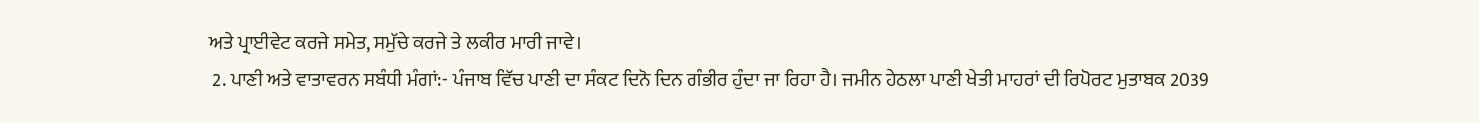ਅਤੇ ਪ੍ਰਾਈਵੇਟ ਕਰਜੇ ਸਮੇਤ, ਸਮੁੱਚੇ ਕਰਜੇ ਤੇ ਲਕੀਰ ਮਾਰੀ ਜਾਵੇ।
 2. ਪਾਣੀ ਅਤੇ ਵਾਤਾਵਰਨ ਸਬੰਧੀ ਮੰਗਾਂ:- ਪੰਜਾਬ ਵਿੱਚ ਪਾਣੀ ਦਾ ਸੰਕਟ ਦਿਨੋ ਦਿਨ ਗੰਭੀਰ ਹੁੰਦਾ ਜਾ ਰਿਹਾ ਹੈ। ਜਮੀਨ ਹੇਠਲਾ ਪਾਣੀ ਖੇਤੀ ਮਾਹਰਾਂ ਦੀ ਰਿਪੋਰਟ ਮੁਤਾਬਕ 2039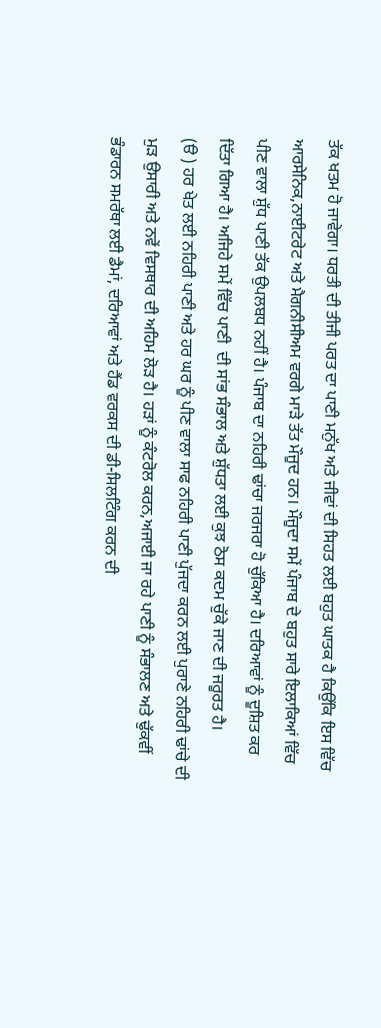ਤੱਕ ਖਤਮ ਹੋ ਜਾਵੇਗਾ। ਧਰਤੀ ਦੀ ਤੀਜੀ ਪਰਤ ਦਾ ਪਾਣੀ ਮਨੁੱਖ ਅਤੇ ਜੀਵਾਂ ਦੀ ਸਿਹਤ ਲਈ ਬਹੁਤ ਘਾਤਕ ਹੈ ਕਿਉਂਕਿ ਇਸ ਵਿੱਚ ਆਰਸੇਨਿਕ,ਨਾਈਟਰੇਟ ਅਤੇ ਮੈਗਨੀਸੀਅਮ ਵਰਗੇ ਮਾੜੇ ਤੱਤ ਮੌਜੂਦ ਹਨ। ਮੌਜੂਦਾ ਸਮੇਂ ਪੰਜਾਬ ਦੇ ਬਹੁਤ ਸਾਰੇ ਇਲਾਕਿਆਂ ਵਿੱਚ ਪੀਣ ਵਾਲਾ ਸ਼ੁੱਧ ਪਾਣੀ ਤੱਕ ਉਪਲਬਧ ਨਹੀਂ ਹੈ। ਪੰਜਾਬ ਦਾ ਨਹਿਰੀ ਢਾਂਚਾ ਜਰਜਰਾ ਹੋ ਚੁੱਕਿਆ ਹੈ। ਦਰਿਆਵਾਂ ਨੂੰ ਦੂਸ਼ਿਤ ਕਰ ਦਿੱਤਾ ਗਿਆ ਹੈ। ਅਜਿਹੇ ਸਮੇਂ ਵਿੱਚ ਪਾਣੀ  ਦੀ ਸਾਂਭ ਸੰਭਾਲ ਅਤੇ ਸ਼ੁੱਧਤਾ ਲਈ ਕੁਝ ਠੋਸ ਕਦਮ ਚੁੱਕੇ ਜਾਣ ਦੀ ਜਰੂਰਤ ਹੈ।
(ੳ ) ਹਰ ਖੇਤ ਲਈ ਨਹਿਰੀ ਪਾਣੀ ਅਤੇ ਹਰ ਘਰ ਨੂੰ ਪੀਣ ਵਾਲਾ ਸਾਫ ਨਹਿਰੀ ਪਾਣੀ ਪੁੱਜਦਾ ਕਰਨ ਲਈ ਪੁਰਾਣੇ ਨਹਿਰੀ ਢਾਂਚੇ ਦੀ ਮੁੜ ਉਸਾਰੀ ਅਤੇ ਨਵੇਂ ਵਿਸਥਾਰ ਦੀ ਅਹਿਮ ਲੋੜ ਹੈ। ਹੜਾਂ ਨੂੰ ਕੰਟਰੋਲ ਕਰਨ,ਅਜਾਈ ਜਾ ਰਹੇ ਪਾਣੀ ਨੂੰ ਸੰਭਾਲਣ ਅਤੇ ਢੁੱਕਵੀਂ ਭੰਡਾਰਨ ਸਮਰੱਥਾ ਲਈ ਡੈਮਾਂ, ਦਰਿਆਵਾਂ ਅਤੇ ਹੈਂਡ ਵਰਕਸ ਦੀ ਡੀ-ਸਿਲਟਿੰਗ ਕਰਨ ਦੀ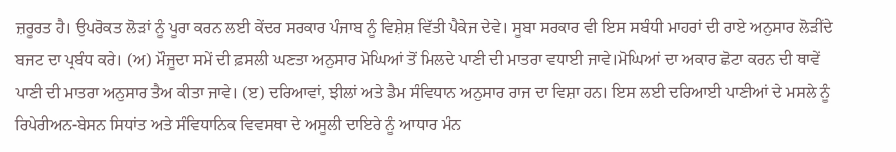ਜ਼ਰੂਰਤ ਹੈ। ਉਪਰੋਕਤ ਲੋੜਾਂ ਨੂੰ ਪੂਰਾ ਕਰਨ ਲਈ ਕੇਂਦਰ ਸਰਕਾਰ ਪੰਜਾਬ ਨੂੰ ਵਿਸ਼ੇਸ਼ ਵਿੱਤੀ ਪੈਕੇਜ ਦੇਵੇ। ਸੂਬਾ ਸਰਕਾਰ ਵੀ ਇਸ ਸਬੰਧੀ ਮਾਹਰਾਂ ਦੀ ਰਾਏ ਅਨੁਸਾਰ ਲੋੜੀਂਦੇ ਬਜਟ ਦਾ ਪ੍ਰਬੰਧ ਕਰੇ। (ਅ) ਮੌਜੂਦਾ ਸਮੇਂ ਦੀ ਫ਼ਸਲੀ ਘਣਤਾ ਅਨੁਸਾਰ ਮੋਘਿਆਂ ਤੋਂ ਮਿਲਦੇ ਪਾਣੀ ਦੀ ਮਾਤਰਾ ਵਧਾਈ ਜਾਵੇ।ਮੋਘਿਆਂ ਦਾ ਅਕਾਰ ਛੋਟਾ ਕਰਨ ਦੀ ਥਾਵੇਂ ਪਾਣੀ ਦੀ ਮਾਤਰਾ ਅਨੁਸਾਰ ਤੈਅ ਕੀਤਾ ਜਾਵੇ। (ੲ) ਦਰਿਆਵਾਂ, ਝੀਲਾਂ ਅਤੇ ਡੈਮ ਸੰਵਿਧਾਨ ਅਨੁਸਾਰ ਰਾਜ ਦਾ ਵਿਸ਼ਾ ਹਨ। ਇਸ ਲਈ ਦਰਿਆਈ ਪਾਣੀਆਂ ਦੇ ਮਸਲੇ ਨੂੰ ਰਿਪੇਰੀਅਨ-ਬੇਸਨ ਸਿਧਾਂਤ ਅਤੇ ਸੰਵਿਧਾਨਿਕ ਵਿਵਸਥਾ ਦੇ ਅਸੂਲੀ ਦਾਇਰੇ ਨੂੰ ਆਧਾਰ ਮੰਨ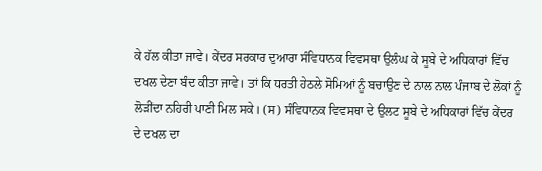ਕੇ ਹੱਲ ਕੀਤਾ ਜਾਵੇ। ਕੇਂਦਰ ਸਰਕਾਰ ਦੁਆਰਾ ਸੰਵਿਧਾਨਕ ਵਿਵਸਥਾ ਉਲੰਘ ਕੇ ਸੂਬੇ ਦੇ ਅਧਿਕਾਰਾਂ ਵਿੱਚ ਦਖਲ ਦੇਣਾ ਬੰਦ ਕੀਤਾ ਜਾਵੇ। ਤਾਂ ਕਿ ਧਰਤੀ ਹੇਠਲੇ ਸੋਮਿਆਂ ਨੂੰ ਬਚਾਉਣ ਦੇ ਨਾਲ ਨਾਲ ਪੰਜਾਬ ਦੇ ਲੋਕਾਂ ਨੂੰ ਲੋੜੀਂਦਾ ਨਹਿਰੀ ਪਾਣੀ ਮਿਲ ਸਕੇ। (ਸ) ਸੰਵਿਧਾਨਕ ਵਿਵਸਥਾ ਦੇ ਉਲਟ ਸੂਬੇ ਦੇ ਅਧਿਕਾਰਾਂ ਵਿੱਚ ਕੇਂਦਰ ਦੇ ਦਖਲ ਦਾ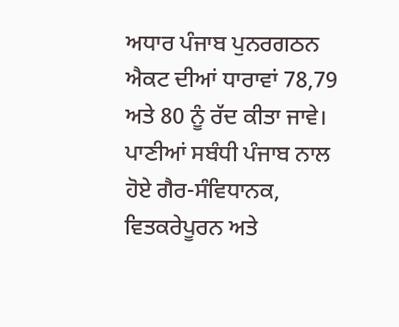ਅਧਾਰ ਪੰਜਾਬ ਪੁਨਰਗਠਨ ਐਕਟ ਦੀਆਂ ਧਾਰਾਵਾਂ 78,79 ਅਤੇ 80 ਨੂੰ ਰੱਦ ਕੀਤਾ ਜਾਵੇ। ਪਾਣੀਆਂ ਸਬੰਧੀ ਪੰਜਾਬ ਨਾਲ ਹੋਏ ਗੈਰ-ਸੰਵਿਧਾਨਕ, ਵਿਤਕਰੇਪੂਰਨ ਅਤੇ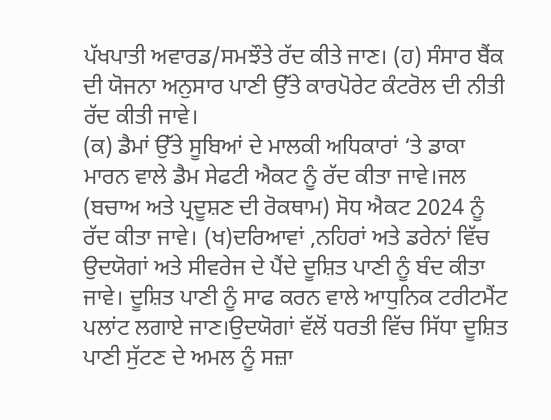ਪੱਖਪਾਤੀ ਅਵਾਰਡ/ਸਮਝੌਤੇ ਰੱਦ ਕੀਤੇ ਜਾਣ। (ਹ) ਸੰਸਾਰ ਬੈਂਕ ਦੀ ਯੋਜਨਾ ਅਨੁਸਾਰ ਪਾਣੀ ਉੱਤੇ ਕਾਰਪੋਰੇਟ ਕੰਟਰੋਲ ਦੀ ਨੀਤੀ ਰੱਦ ਕੀਤੀ ਜਾਵੇ।
(ਕ) ਡੈਮਾਂ ਉੱਤੇ ਸੂਬਿਆਂ ਦੇ ਮਾਲਕੀ ਅਧਿਕਾਰਾਂ ‘ਤੇ ਡਾਕਾ ਮਾਰਨ ਵਾਲੇ ਡੈਮ ਸੇਫਟੀ ਐਕਟ ਨੂੰ ਰੱਦ ਕੀਤਾ ਜਾਵੇ।ਜਲ (ਬਚਾਅ ਅਤੇ ਪ੍ਰਦੂਸ਼ਣ ਦੀ ਰੋਕਥਾਮ) ਸੋਧ ਐਕਟ 2024 ਨੂੰ ਰੱਦ ਕੀਤਾ ਜਾਵੇ। (ਖ)ਦਰਿਆਵਾਂ ,ਨਹਿਰਾਂ ਅਤੇ ਡਰੇਨਾਂ ਵਿੱਚ ਉਦਯੋਗਾਂ ਅਤੇ ਸੀਵਰੇਜ ਦੇ ਪੈਂਦੇ ਦੂਸ਼ਿਤ ਪਾਣੀ ਨੂੰ ਬੰਦ ਕੀਤਾ ਜਾਵੇ। ਦੂਸ਼ਿਤ ਪਾਣੀ ਨੂੰ ਸਾਫ ਕਰਨ ਵਾਲੇ ਆਧੁਨਿਕ ਟਰੀਟਮੈਂਟ ਪਲਾਂਟ ਲਗਾਏ ਜਾਣ।ਉਦਯੋਗਾਂ ਵੱਲੋਂ ਧਰਤੀ ਵਿੱਚ ਸਿੱਧਾ ਦੂਸ਼ਿਤ ਪਾਣੀ ਸੁੱਟਣ ਦੇ ਅਮਲ ਨੂੰ ਸਜ਼ਾ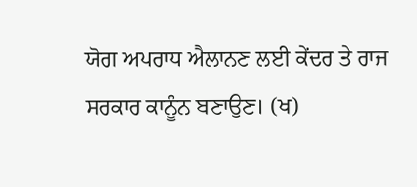ਯੋਗ ਅਪਰਾਧ ਐਲਾਨਣ ਲਈ ਕੇਂਦਰ ਤੇ ਰਾਜ ਸਰਕਾਰ ਕਾਨੂੰਨ ਬਣਾਉਣ। (ਖ)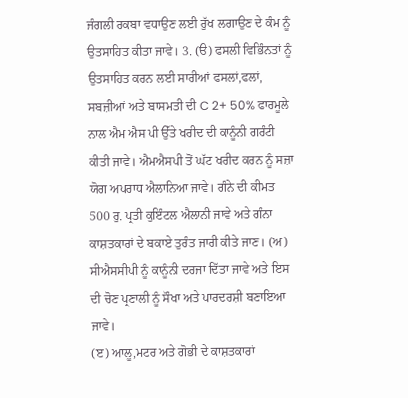ਜੰਗਲੀ ਰਕਬਾ ਵਧਾਉਣ ਲਈ ਰੁੱਖ ਲਗਾਉਣ ਦੇ ਕੰਮ ਨੂੰ ਉਤਸਾਹਿਤ ਕੀਤਾ ਜਾਵੇ। 3. (ੳ) ਫਸਲੀ ਵਿਭਿੰਨਤਾਂ ਨੂੰ ਉਤਸਾਹਿਤ ਕਰਨ ਲਈ ਸਾਰੀਆਂ ਫਸਲਾਂ,ਫਲਾਂ, ਸਬਜ਼ੀਆਂ ਅਤੇ ਬਾਸਮਤੀ ਦੀ C 2+ 50% ਫਾਰਮੂਲੇ ਨਾਲ ਐਮ ਐਸ ਪੀ ਉੱਤੇ ਖਰੀਦ ਦੀ ਕਾਨੂੰਨੀ ਗਰੰਟੀ ਕੀਤੀ ਜਾਵੇ। ਐਮਐਸਪੀ ਤੋਂ ਘੱਟ ਖਰੀਦ ਕਰਨ ਨੂੰ ਸਜ਼ਾ ਯੋਗ ਅਪਰਾਧ ਐਲਾਨਿਆ ਜਾਵੇ। ਗੰਨੇ ਦੀ ਕੀਮਤ 500 ਰੁ. ਪ੍ਰਤੀ ਕੁਇੰਟਲ ਐਲਾਨੀ ਜਾਵੇ ਅਤੇ ਗੰਨਾ ਕਾਸ਼ਤਕਾਰਾਂ ਦੇ ਬਕਾਏ ਤੁਰੰਤ ਜਾਰੀ ਕੀਤੇ ਜਾਣ। (ਅ) ਸੀਐਸਸੀਪੀ ਨੂੰ ਕਾਨੂੰਨੀ ਦਰਜਾ ਦਿੱਤਾ ਜਾਵੇ ਅਤੇ ਇਸ ਦੀ ਚੋਣ ਪ੍ਰਣਾਲੀ ਨੂੰ ਸੌਖਾ ਅਤੇ ਪਾਰਦਰਸ਼ੀ ਬਣਾਇਆ ਜਾਵੇ।
(ੲ) ਆਲੂ,ਮਟਰ ਅਤੇ ਗੋਭੀ ਦੇ ਕਾਸ਼ਤਕਾਰਾਂ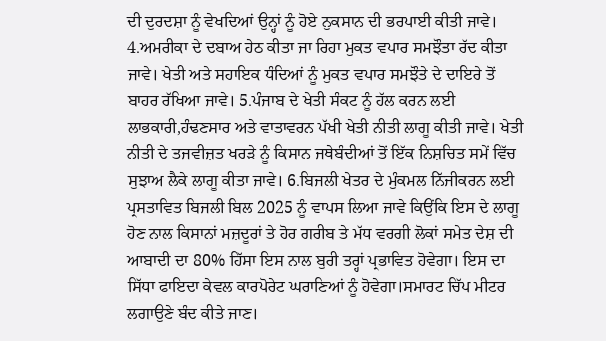ਦੀ ਦੁਰਦਸ਼ਾ ਨੂੰ ਵੇਖਦਿਆਂ ਉਨ੍ਹਾਂ ਨੂੰ ਹੋਏ ਨੁਕਸਾਨ ਦੀ ਭਰਪਾਈ ਕੀਤੀ ਜਾਵੇ। 4.ਅਮਰੀਕਾ ਦੇ ਦਬਾਅ ਹੇਠ ਕੀਤਾ ਜਾ ਰਿਹਾ ਮੁਕਤ ਵਪਾਰ ਸਮਝੌਤਾ ਰੱਦ ਕੀਤਾ ਜਾਵੇ। ਖੇਤੀ ਅਤੇ ਸਹਾਇਕ ਧੰਦਿਆਂ ਨੂੰ ਮੁਕਤ ਵਪਾਰ ਸਮਝੌਤੇ ਦੇ ਦਾਇਰੇ ਤੋਂ ਬਾਹਰ ਰੱਖਿਆ ਜਾਵੇ। 5.ਪੰਜਾਬ ਦੇ ਖੇਤੀ ਸੰਕਟ ਨੂੰ ਹੱਲ ਕਰਨ ਲਈ ਲਾਭਕਾਰੀ,ਹੰਢਣਸਾਰ ਅਤੇ ਵਾਤਾਵਰਨ ਪੱਖੀ ਖੇਤੀ ਨੀਤੀ ਲਾਗੂ ਕੀਤੀ ਜਾਵੇ। ਖੇਤੀ ਨੀਤੀ ਦੇ ਤਜਵੀਜ਼ਤ ਖਰੜੇ ਨੂੰ ਕਿਸਾਨ ਜਥੇਬੰਦੀਆਂ ਤੋਂ ਇੱਕ ਨਿਸ਼ਚਿਤ ਸਮੇਂ ਵਿੱਚ ਸੁਝਾਅ ਲੈਕੇ ਲਾਗੂ ਕੀਤਾ ਜਾਵੇ। 6.ਬਿਜਲੀ ਖੇਤਰ ਦੇ ਮੁੰਕਮਲ ਨਿੱਜੀਕਰਨ ਲਈ ਪ੍ਰਸਤਾਵਿਤ ਬਿਜਲੀ ਬਿਲ 2025 ਨੂੰ ਵਾਪਸ ਲਿਆ ਜਾਵੇ ਕਿਉਂਕਿ ਇਸ ਦੇ ਲਾਗੂ ਹੋਣ ਨਾਲ ਕਿਸਾਨਾਂ ਮਜ਼ਦੂਰਾਂ ਤੇ ਹੋਰ ਗਰੀਬ ਤੇ ਮੱਧ ਵਰਗੀ ਲੋਕਾਂ ਸਮੇਤ ਦੇਸ਼ ਦੀ ਆਬਾਦੀ ਦਾ 80% ਹਿੱਸਾ ਇਸ ਨਾਲ ਬੁਰੀ ਤਰ੍ਹਾਂ ਪ੍ਰਭਾਵਿਤ ਹੋਵੇਗਾ। ਇਸ ਦਾ ਸਿੱਧਾ ਫਾਇਦਾ ਕੇਵਲ ਕਾਰਪੋਰੇਟ ਘਰਾਣਿਆਂ ਨੂੰ ਹੋਵੇਗਾ।ਸਮਾਰਟ ਚਿੱਪ ਮੀਟਰ ਲਗਾਉਣੇ ਬੰਦ ਕੀਤੇ ਜਾਣ।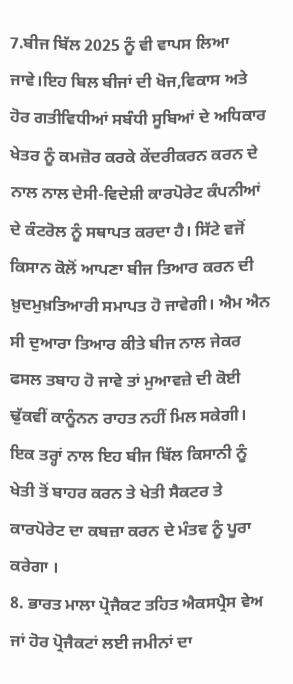7.ਬੀਜ ਬਿੱਲ 2025 ਨੂੰ ਵੀ ਵਾਪਸ ਲਿਆ ਜਾਵੇ।ਇਹ ਬਿਲ ਬੀਜਾਂ ਦੀ ਖੋਜ,ਵਿਕਾਸ ਅਤੇ ਹੋਰ ਗਤੀਵਿਧੀਆਂ ਸਬੰਧੀ ਸੂਬਿਆਂ ਦੇ ਅਧਿਕਾਰ ਖੇਤਰ ਨੂੰ ਕਮਜ਼ੋਰ ਕਰਕੇ ਕੇਂਦਰੀਕਰਨ ਕਰਨ ਦੇ ਨਾਲ ਨਾਲ ਦੇਸੀ-ਵਿਦੇਸ਼ੀ ਕਾਰਪੋਰੇਟ ਕੰਪਨੀਆਂ ਦੇ ਕੰਟਰੋਲ ਨੂੰ ਸਥਾਪਤ ਕਰਦਾ ਹੈ। ਸਿੱਟੇ ਵਜੋਂ ਕਿਸਾਨ ਕੋਲੋਂ ਆਪਣਾ ਬੀਜ ਤਿਆਰ ਕਰਨ ਦੀ ਖ਼ੁਦਮੁਖ਼ਤਿਆਰੀ ਸਮਾਪਤ ਹੋ ਜਾਵੇਗੀ। ਐਮ ਐਨ ਸੀ ਦੁਆਰਾ ਤਿਆਰ ਕੀਤੇ ਬੀਜ ਨਾਲ ਜੇਕਰ ਫਸਲ ਤਬਾਹ ਹੋ ਜਾਵੇ ਤਾਂ ਮੁਆਵਜ਼ੇ ਦੀ ਕੋਈ ਢੁੱਕਵੀਂ ਕਾਨੂੰਨਨ ਰਾਹਤ ਨਹੀਂ ਮਿਲ ਸਕੇਗੀ। ਇਕ ਤਰ੍ਹਾਂ ਨਾਲ ਇਹ ਬੀਜ ਬਿੱਲ ਕਿਸਾਨੀ ਨੂੰ ਖੇਤੀ ਤੋਂ ਬਾਹਰ ਕਰਨ ਤੇ ਖੇਤੀ ਸੈਕਟਰ ਤੇ ਕਾਰਪੋਰੇਟ ਦਾ ਕਬਜ਼ਾ ਕਰਨ ਦੇ ਮੰਤਵ ਨੂੰ ਪੂਰਾ ਕਰੇਗਾ ।
8. ਭਾਰਤ ਮਾਲਾ ਪ੍ਰੋਜੈਕਟ ਤਹਿਤ ਐਕਸਪ੍ਰੈਸ ਵੇਅ ਜਾਂ ਹੋਰ ਪ੍ਰੋਜੈਕਟਾਂ ਲਈ ਜਮੀਨਾਂ ਦਾ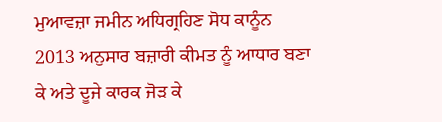ਮੁਆਵਜ਼ਾ ਜਮੀਨ ਅਧਿਗ੍ਰਹਿਣ ਸੋਧ ਕਾਨੂੰਨ 2013 ਅਨੁਸਾਰ ਬਜ਼ਾਰੀ ਕੀਮਤ ਨੂੰ ਆਧਾਰ ਬਣਾ ਕੇ ਅਤੇ ਦੂਜੇ ਕਾਰਕ ਜੋੜ ਕੇ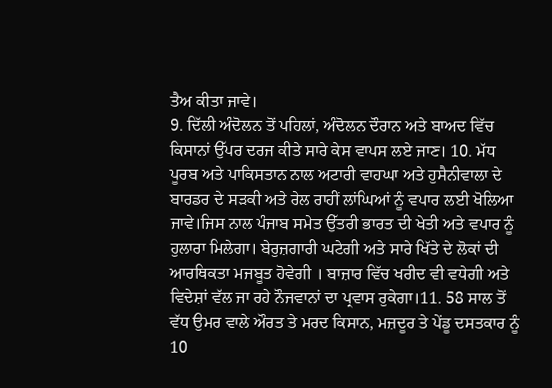ਤੈਅ ਕੀਤਾ ਜਾਵੇ।
9. ਦਿੱਲੀ ਅੰਦੋਲਨ ਤੋਂ ਪਹਿਲਾਂ, ਅੰਦੋਲਨ ਦੌਰਾਨ ਅਤੇ ਬਾਅਦ ਵਿੱਚ ਕਿਸਾਨਾਂ ਉੱਪਰ ਦਰਜ ਕੀਤੇ ਸਾਰੇ ਕੇਸ ਵਾਪਸ ਲਏ ਜਾਣ। 10. ਮੱਧ ਪੂਰਬ ਅਤੇ ਪਾਕਿਸਤਾਨ ਨਾਲ ਅਟਾਰੀ ਵਾਹਘਾ ਅਤੇ ਹੁਸੈਨੀਵਾਲਾ ਦੇ ਬਾਰਡਰ ਦੇ ਸੜਕੀ ਅਤੇ ਰੇਲ ਰਾਹੀਂ ਲਾਂਘਿਆਂ ਨੂੰ ਵਪਾਰ ਲਈ ਖੋਲਿਆ ਜਾਵੇ।ਜਿਸ ਨਾਲ ਪੰਜਾਬ ਸਮੇਤ ਉੱਤਰੀ ਭਾਰਤ ਦੀ ਖੇਤੀ ਅਤੇ ਵਪਾਰ ਨੂੰ ਹੁਲਾਰਾ ਮਿਲੇਗਾ। ਬੇਰੁਜ਼ਗਾਰੀ ਘਟੇਗੀ ਅਤੇ ਸਾਰੇ ਖਿੱਤੇ ਦੇ ਲੋਕਾਂ ਦੀ ਆਰਥਿਕਤਾ ਮਜਬੂਤ ਹੋਵੇਗੀ । ਬਾਜ਼ਾਰ ਵਿੱਚ ਖਰੀਦ ਵੀ ਵਧੇਗੀ ਅਤੇ ਵਿਦੇਸ਼ਾਂ ਵੱਲ ਜਾ ਰਹੇ ਨੌਜਵਾਨਾਂ ਦਾ ਪ੍ਰਵਾਸ ਰੁਕੇਗਾ।11. 58 ਸਾਲ ਤੋਂ ਵੱਧ ਉਮਰ ਵਾਲੇ ਔਰਤ ਤੇ ਮਰਦ ਕਿਸਾਨ, ਮਜ਼ਦੂਰ ਤੇ ਪੇਂਡੂ ਦਸਤਕਾਰ ਨੂੰ 10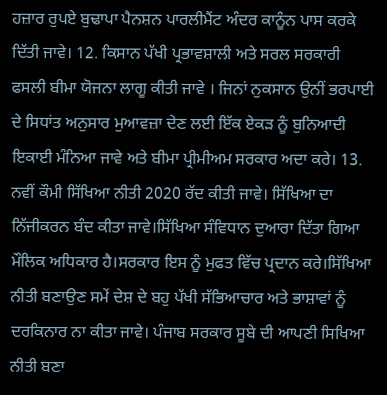ਹਜ਼ਾਰ ਰੁਪਏ ਬੁਢਾਪਾ ਪੈਨਸ਼ਨ ਪਾਰਲੀਮੈਂਟ ਅੰਦਰ ਕਾਨੂੰਨ ਪਾਸ ਕਰਕੇ ਦਿੱਤੀ ਜਾਵੇ। 12. ਕਿਸਾਨ ਪੱਖੀ ਪ੍ਰਭਾਵਸ਼ਾਲੀ ਅਤੇ ਸਰਲ ਸਰਕਾਰੀ ਫਸਲੀ ਬੀਮਾ ਯੋਜਨਾ ਲਾਗੂ ਕੀਤੀ ਜਾਵੇ । ਜਿਨਾਂ ਨੁਕਸਾਨ ਉਨੀਂ ਭਰਪਾਈ ਦੇ ਸਿਧਾਂਤ ਅਨੁਸਾਰ ਮੁਆਵਜ਼ਾ ਦੇਣ ਲਈ ਇੱਕ ਏਕੜ ਨੂੰ ਬੁਨਿਆਦੀ ਇਕਾਈ ਮੰਨਿਆ ਜਾਵੇ ਅਤੇ ਬੀਮਾ ਪ੍ਰੀਮੀਅਮ ਸਰਕਾਰ ਅਦਾ ਕਰੇ। 13. ਨਵੀਂ ਕੌਮੀ ਸਿੱਖਿਆ ਨੀਤੀ 2020 ਰੱਦ ਕੀਤੀ ਜਾਵੇ। ਸਿੱਖਿਆ ਦਾ ਨਿੱਜੀਕਰਨ ਬੰਦ ਕੀਤਾ ਜਾਵੇ।ਸਿੱਖਿਆ ਸੰਵਿਧਾਨ ਦੁਆਰਾ ਦਿੱਤਾ ਗਿਆ ਮੌਲਿਕ ਅਧਿਕਾਰ ਹੈ।ਸਰਕਾਰ ਇਸ ਨੂੰ ਮੁਫਤ ਵਿੱਚ ਪ੍ਰਦਾਨ ਕਰੇ।ਸਿੱਖਿਆ ਨੀਤੀ ਬਣਾਉਣ ਸਮੇਂ ਦੇਸ਼ ਦੇ ਬਹੁ ਪੱਖੀ ਸੱਭਿਆਚਾਰ ਅਤੇ ਭਾਸ਼ਾਵਾਂ ਨੂੰ ਦਰਕਿਨਾਰ ਨਾ ਕੀਤਾ ਜਾਵੇ। ਪੰਜਾਬ ਸਰਕਾਰ ਸੂਬੇ ਦੀ ਆਪਣੀ ਸਿਖਿਆ ਨੀਤੀ ਬਣਾ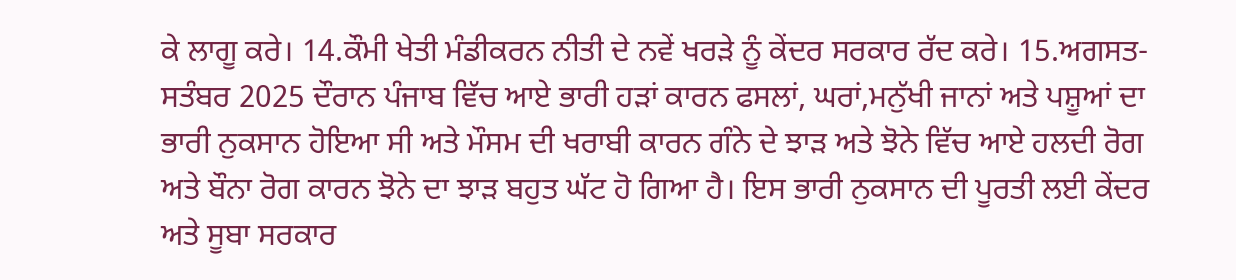ਕੇ ਲਾਗੂ ਕਰੇ। 14.ਕੌਮੀ ਖੇਤੀ ਮੰਡੀਕਰਨ ਨੀਤੀ ਦੇ ਨਵੇਂ ਖਰੜੇ ਨੂੰ ਕੇਂਦਰ ਸਰਕਾਰ ਰੱਦ ਕਰੇ। 15.ਅਗਸਤ-ਸਤੰਬਰ 2025 ਦੌਰਾਨ ਪੰਜਾਬ ਵਿੱਚ ਆਏ ਭਾਰੀ ਹੜਾਂ ਕਾਰਨ ਫਸਲਾਂ, ਘਰਾਂ,ਮਨੁੱਖੀ ਜਾਨਾਂ ਅਤੇ ਪਸ਼ੂਆਂ ਦਾ ਭਾਰੀ ਨੁਕਸਾਨ ਹੋਇਆ ਸੀ ਅਤੇ ਮੌਸਮ ਦੀ ਖਰਾਬੀ ਕਾਰਨ ਗੰਨੇ ਦੇ ਝਾੜ ਅਤੇ ਝੋਨੇ ਵਿੱਚ ਆਏ ਹਲਦੀ ਰੋਗ ਅਤੇ ਬੌਨਾ ਰੋਗ ਕਾਰਨ ਝੋਨੇ ਦਾ ਝਾੜ ਬਹੁਤ ਘੱਟ ਹੋ ਗਿਆ ਹੈ। ਇਸ ਭਾਰੀ ਨੁਕਸਾਨ ਦੀ ਪੂਰਤੀ ਲਈ ਕੇਂਦਰ ਅਤੇ ਸੂਬਾ ਸਰਕਾਰ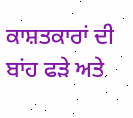ਕਾਸ਼ਤਕਾਰਾਂ ਦੀ ਬਾਂਹ ਫੜੇ ਅਤੇ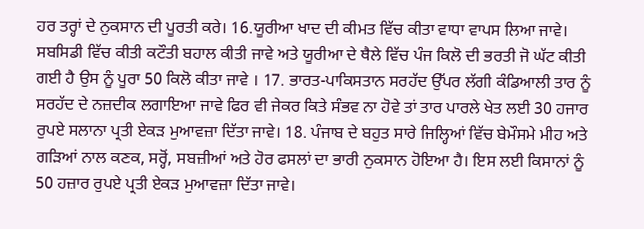ਹਰ ਤਰ੍ਹਾਂ ਦੇ ਨੁਕਸਾਨ ਦੀ ਪੂਰਤੀ ਕਰੇ। 16.ਯੂਰੀਆ ਖਾਦ ਦੀ ਕੀਮਤ ਵਿੱਚ ਕੀਤਾ ਵਾਧਾ ਵਾਪਸ ਲਿਆ ਜਾਵੇ। ਸਬਸਿਡੀ ਵਿੱਚ ਕੀਤੀ ਕਟੌਤੀ ਬਹਾਲ ਕੀਤੀ ਜਾਵੇ ਅਤੇ ਯੂਰੀਆ ਦੇ ਥੈਲੇ ਵਿੱਚ ਪੰਜ ਕਿਲੋ ਦੀ ਭਰਤੀ ਜੋ ਘੱਟ ਕੀਤੀ ਗਈ ਹੈ ਉਸ ਨੂੰ ਪੂਰਾ 50 ਕਿਲੋ ਕੀਤਾ ਜਾਵੇ । 17. ਭਾਰਤ-ਪਾਕਿਸਤਾਨ ਸਰਹੱਦ ਉੱਪਰ ਲੱਗੀ ਕੰਡਿਆਲੀ ਤਾਰ ਨੂੰ  ਸਰਹੱਦ ਦੇ ਨਜ਼ਦੀਕ ਲਗਾਇਆ ਜਾਵੇ ਫਿਰ ਵੀ ਜੇਕਰ ਕਿਤੇ ਸੰਭਵ ਨਾ ਹੋਵੇ ਤਾਂ ਤਾਰ ਪਾਰਲੇ ਖੇਤ ਲਈ 30 ਹਜਾਰ ਰੁਪਏ ਸਲਾਨਾ ਪ੍ਰਤੀ ਏਕੜ ਮੁਆਵਜ਼ਾ ਦਿੱਤਾ ਜਾਵੇ। 18. ਪੰਜਾਬ ਦੇ ਬਹੁਤ ਸਾਰੇ ਜਿਲ੍ਹਿਆਂ ਵਿੱਚ ਬੇਮੌਸਮੇ ਮੀਹ ਅਤੇ ਗੜਿਆਂ ਨਾਲ ਕਣਕ, ਸਰ੍ਹੋਂ, ਸਬਜ਼ੀਆਂ ਅਤੇ ਹੋਰ ਫਸਲਾਂ ਦਾ ਭਾਰੀ ਨੁਕਸਾਨ ਹੋਇਆ ਹੈ। ਇਸ ਲਈ ਕਿਸਾਨਾਂ ਨੂੰ 50 ਹਜ਼ਾਰ ਰੁਪਏ ਪ੍ਰਤੀ ਏਕੜ ਮੁਆਵਜ਼ਾ ਦਿੱਤਾ ਜਾਵੇ।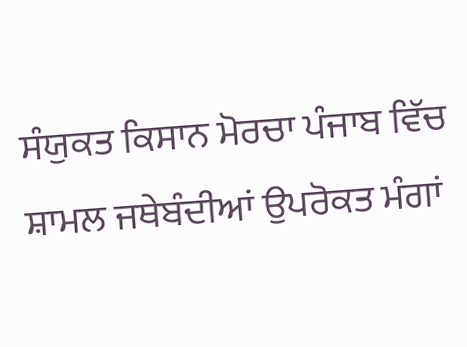ਸੰਯੁਕਤ ਕਿਸਾਨ ਮੋਰਚਾ ਪੰਜਾਬ ਵਿੱਚ ਸ਼ਾਮਲ ਜਥੇਬੰਦੀਆਂ ਉਪਰੋਕਤ ਮੰਗਾਂ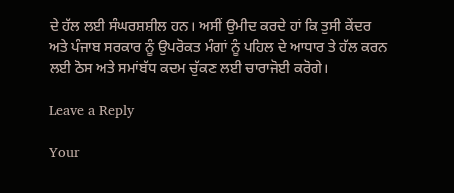ਦੇ ਹੱਲ ਲਈ ਸੰਘਰਸ਼ਸ਼ੀਲ ਹਨ। ਅਸੀਂ ਉਮੀਦ ਕਰਦੇ ਹਾਂ ਕਿ ਤੁਸੀ ਕੇਂਦਰ ਅਤੇ ਪੰਜਾਬ ਸਰਕਾਰ ਨੂੰ ਉਪਰੋਕਤ ਮੰਗਾਂ ਨੂੰ ਪਹਿਲ ਦੇ ਆਧਾਰ ਤੇ ਹੱਲ ਕਰਨ ਲਈ ਠੋਸ ਅਤੇ ਸਮਾਂਬੱਧ ਕਦਮ ਚੁੱਕਣ ਲਈ ਚਾਰਾਜੋਈ ਕਰੋਗੇ।

Leave a Reply

Your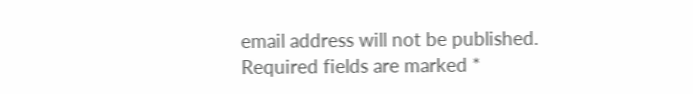email address will not be published. Required fields are marked *